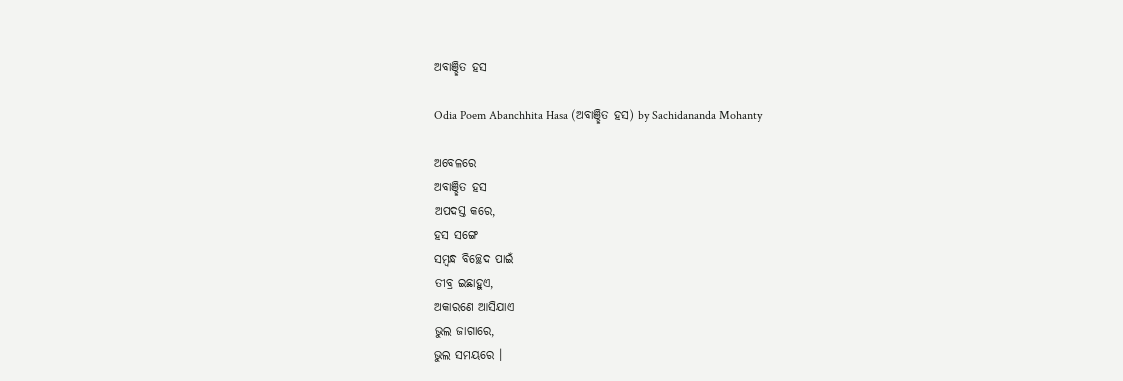ଅବାଞ୍ଛିତ ହସ

Odia Poem Abanchhita Hasa (ଅବାଞ୍ଛିତ ହସ) by Sachidananda Mohanty

ଅବେଳରେ
ଅବାଞ୍ଛିତ ହସ
ଅପଦସ୍ତ କରେ,
ହସ ସଙ୍ଗେ
ସମ୍ବନ୍ଧ ବିଚ୍ଛେଦ ପାଇଁ
ତୀବ୍ର ଇଛାହୁଏ,
ଅକାରଣେ ଆସିଯାଏ
ଭୁଲ ଜାଗାରେ,
ଭୁଲ ସମୟରେ ।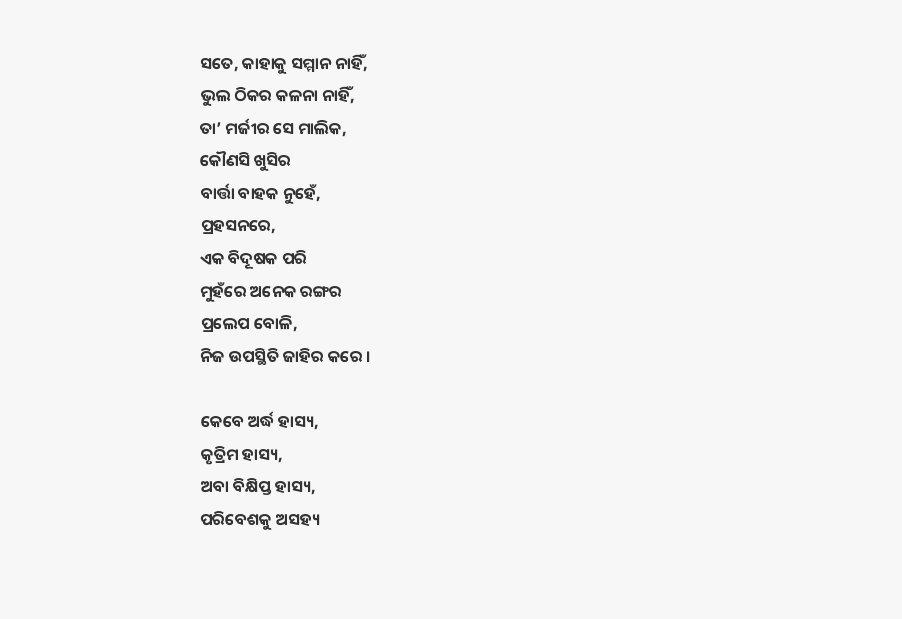ସତେ, କାହାକୁ ସମ୍ମାନ ନାହିଁ,
ଭୁଲ ଠିକର କଳନା ନାହିଁ,
ତା’ ମର୍ଜୀର ସେ ମାଲିକ,
କୌଣସି ଖୁସିର
ବାର୍ତ୍ତା ବାହକ ନୁହେଁ,
ପ୍ରହସନରେ,
ଏକ ବିଦୂଷକ ପରି
ମୁହଁରେ ଅନେକ ରଙ୍ଗର
ପ୍ରଲେପ ବୋଳି,
ନିଜ ଉପସ୍ଥିତି ଜାହିର କରେ ।

କେବେ ଅର୍ଦ୍ଧ ହାସ୍ୟ,
କୃତ୍ରିମ ହାସ୍ୟ,
ଅବା ବିକ୍ଷିପ୍ତ ହାସ୍ୟ,
ପରିବେଶକୁ ଅସହ୍ୟ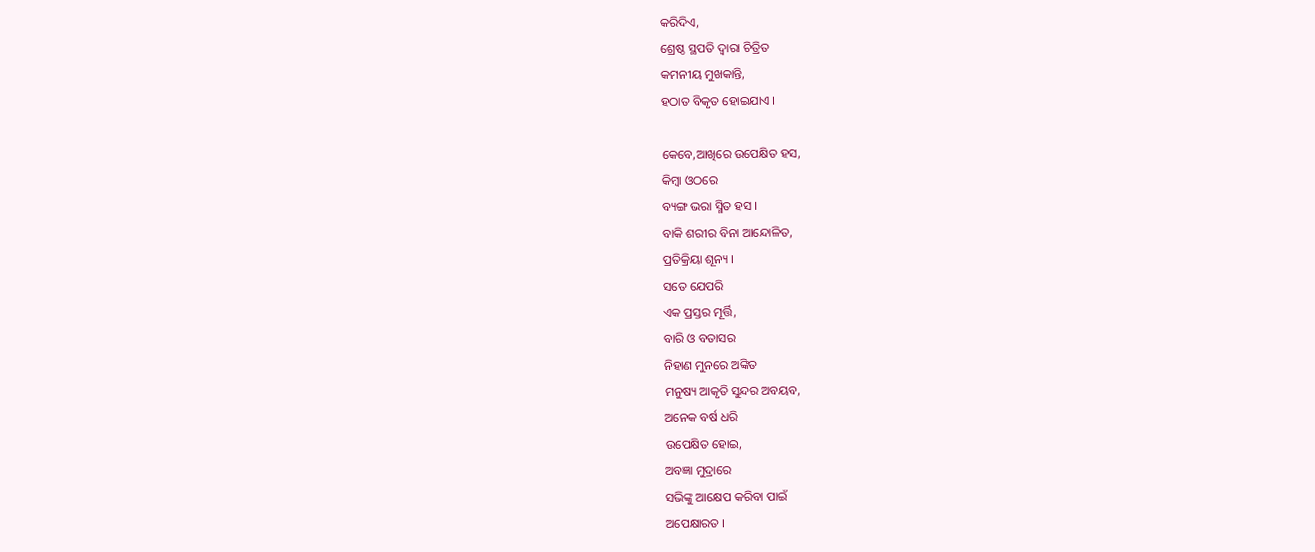କରିଦିଏ,
ଶ୍ରେଷ୍ଠ ସ୍ଥପତି ଦ୍ୱାରା ଚିତ୍ରିତ
କମନୀୟ ମୁଖକାନ୍ତି,
ହଠାତ ବିକୃତ ହୋଇଯାଏ ।

କେବେ,ଆଖିରେ ଉପେକ୍ଷିତ ହସ,
କିମ୍ବା ଓଠରେ
ବ୍ୟଙ୍ଗ ଭରା ସ୍ମିତ ହସ ।
ବାକି ଶରୀର ବିନା ଆନ୍ଦୋଳିତ,
ପ୍ରତିକ୍ରିୟା ଶୂନ୍ୟ ।
ସତେ ଯେପରି
ଏକ ପ୍ରସ୍ତର ମୂର୍ତ୍ତି,
ବାରି ଓ ବତାସର
ନିହାଣ ମୁନରେ ଅଙ୍କିତ
ମନୁଷ୍ୟ ଆକୃତି ସୁନ୍ଦର ଅବୟବ,
ଅନେକ ବର୍ଷ ଧରି
ଉପେକ୍ଷିତ ହୋଇ,
ଅବଜ୍ଞା ମୁଦ୍ରାରେ
ସଭିଙ୍କୁ ଆକ୍ଷେପ କରିବା ପାଇଁ
ଅପେକ୍ଷାରତ ।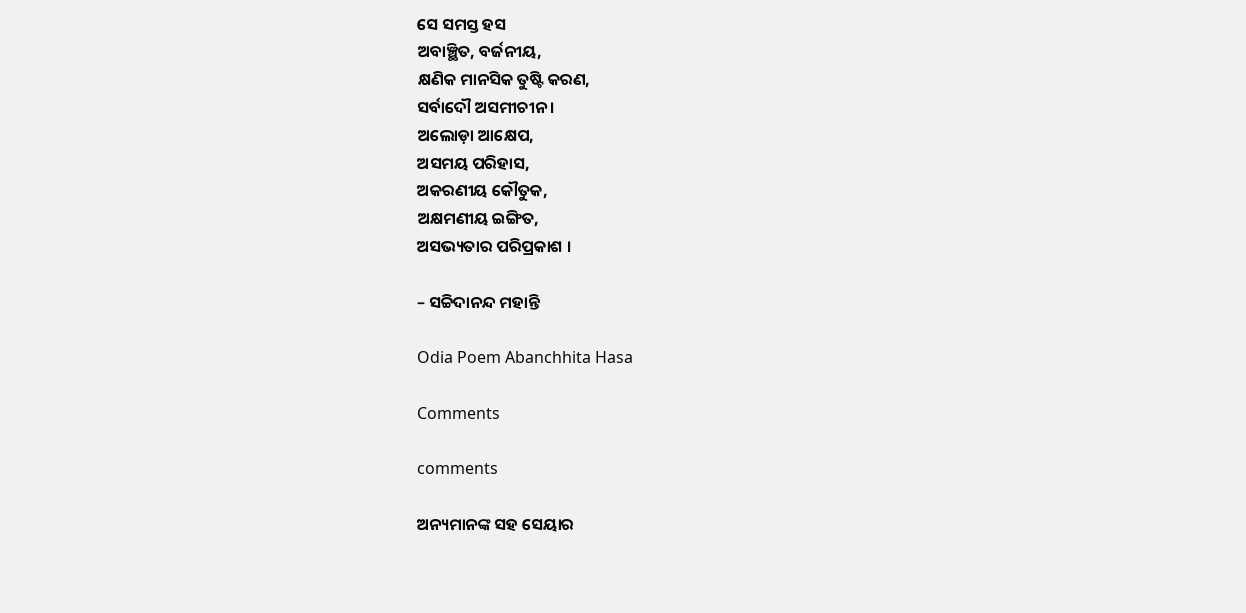ସେ ସମସ୍ତ ହସ
ଅବାଞ୍ଛିତ, ବର୍ଜନୀୟ,
କ୍ଷଣିକ ମାନସିକ ତୁଷ୍ଟି କରଣ,
ସର୍ବାଦୌ ଅସମୀଚୀନ ।
ଅଲୋଡ଼ା ଆକ୍ଷେପ,
ଅସମୟ ପରିହାସ,
ଅକରଣୀୟ କୌତୁକ,
ଅକ୍ଷମଣୀୟ ଇଙ୍ଗିତ,
ଅସଭ୍ୟତାର ପରିପ୍ରକାଶ ।

– ସଚ୍ଚିଦାନନ୍ଦ ମହାନ୍ତି

Odia Poem Abanchhita Hasa

Comments

comments

ଅନ୍ୟମାନଙ୍କ ସହ ସେୟାର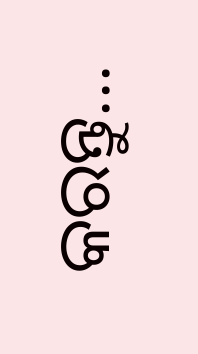କରନ୍ତୁ...